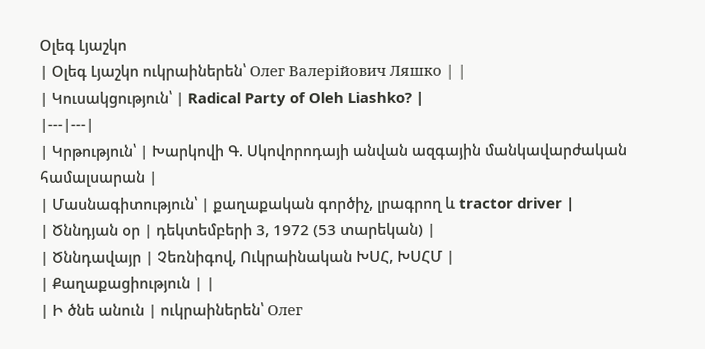Օլեգ Լյաշկո
| Օլեգ Լյաշկո ուկրաիներեն՝ Олег Валерійович Ляшко | |
| Կուսակցություն՝ | Radical Party of Oleh Liashko? |
|---|---|
| Կրթություն՝ | Խարկովի Գ. Սկովորոդայի անվան ազգային մանկավարժական համալսարան |
| Մասնագիտություն՝ | քաղաքական գործիչ, լրագրող և tractor driver |
| Ծննդյան օր | դեկտեմբերի 3, 1972 (53 տարեկան) |
| Ծննդավայր | Չեռնիգով, Ուկրաինական ԽՍՀ, ԽՍՀՄ |
| Քաղաքացիություն | |
| Ի ծնե անուն | ուկրաիներեն՝ Олег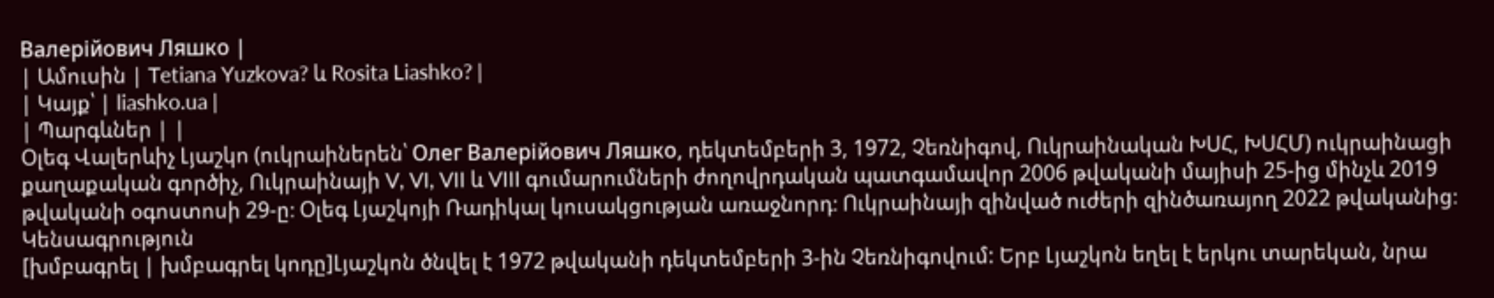Валерійович Ляшко |
| Ամուսին | Tetiana Yuzkova? և Rosita Liashko? |
| Կայք՝ | liashko.ua |
| Պարգևներ | |
Օլեգ Վալերևիչ Լյաշկո (ուկրաիներեն՝ Олег Валерійович Ляшко, դեկտեմբերի 3, 1972, Չեռնիգով, Ուկրաինական ԽՍՀ, ԽՍՀՄ) ուկրաինացի քաղաքական գործիչ, Ուկրաինայի V, VI, VII և VIII գումարումների ժողովրդական պատգամավոր 2006 թվականի մայիսի 25-ից մինչև 2019 թվականի օգոստոսի 29-ը։ Օլեգ Լյաշկոյի Ռադիկալ կուսակցության առաջնորդ։ Ուկրաինայի զինված ուժերի զինծառայող 2022 թվականից։
Կենսագրություն
[խմբագրել | խմբագրել կոդը]Լյաշկոն ծնվել է 1972 թվականի դեկտեմբերի 3-ին Չեռնիգովում: Երբ Լյաշկոն եղել է երկու տարեկան, նրա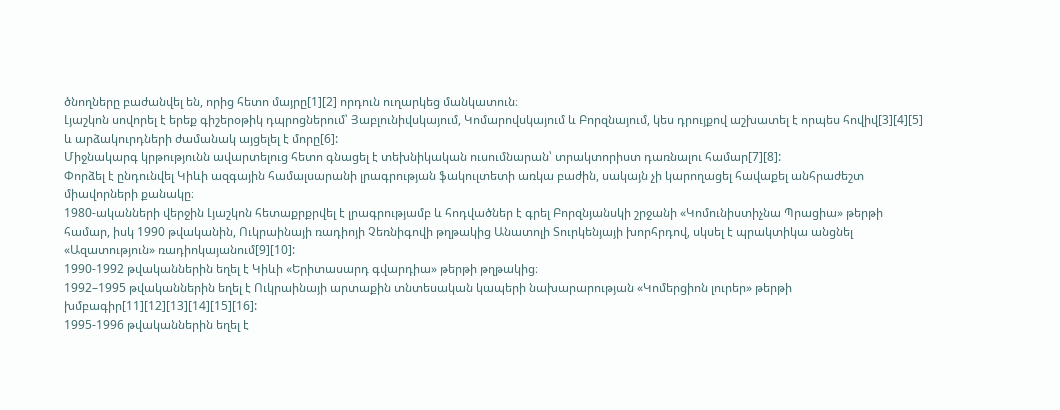ծնողները բաժանվել են, որից հետո մայրը[1][2] որդուն ուղարկեց մանկատուն։
Լյաշկոն սովորել է երեք գիշերօթիկ դպրոցներում՝ Յաբլունիվսկայում, Կոմարովսկայում և Բորզնայում, կես դրույքով աշխատել է որպես հովիվ[3][4][5] և արձակուրդների ժամանակ այցելել է մորը[6]:
Միջնակարգ կրթությունն ավարտելուց հետո գնացել է տեխնիկական ուսումնարան՝ տրակտորիստ դառնալու համար[7][8]:
Փորձել է ընդունվել Կիևի ազգային համալսարանի լրագրության ֆակուլտետի առկա բաժին, սակայն չի կարողացել հավաքել անհրաժեշտ միավորների քանակը։
1980-ականների վերջին Լյաշկոն հետաքրքրվել է լրագրությամբ և հոդվածներ է գրել Բորզնյանսկի շրջանի «Կոմունիստիչնա Պրացիա» թերթի համար, իսկ 1990 թվականին, Ուկրաինայի ռադիոյի Չեռնիգովի թղթակից Անատոլի Տուրկենյայի խորհրդով, սկսել է պրակտիկա անցնել «Ազատություն» ռադիոկայանում[9][10]:
1990-1992 թվականներին եղել է Կիևի «Երիտասարդ գվարդիա» թերթի թղթակից։
1992–1995 թվականներին եղել է Ուկրաինայի արտաքին տնտեսական կապերի նախարարության «Կոմերցիոն լուրեր» թերթի խմբագիր[11][12][13][14][15][16]:
1995-1996 թվականներին եղել է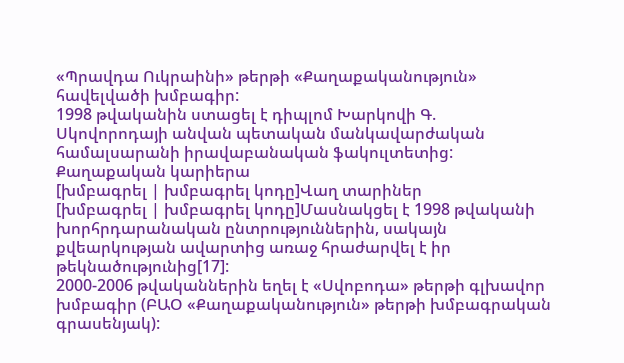«Պրավդա Ուկրաինի» թերթի «Քաղաքականություն» հավելվածի խմբագիր:
1998 թվականին ստացել է դիպլոմ Խարկովի Գ. Սկովորոդայի անվան պետական մանկավարժական համալսարանի իրավաբանական ֆակուլտետից:
Քաղաքական կարիերա
[խմբագրել | խմբագրել կոդը]Վաղ տարիներ
[խմբագրել | խմբագրել կոդը]Մասնակցել է 1998 թվականի խորհրդարանական ընտրություններին, սակայն քվեարկության ավարտից առաջ հրաժարվել է իր թեկնածությունից[17]:
2000-2006 թվականներին եղել է «Սվոբոդա» թերթի գլխավոր խմբագիր (ԲԱՕ «Քաղաքականություն» թերթի խմբագրական գրասենյակ):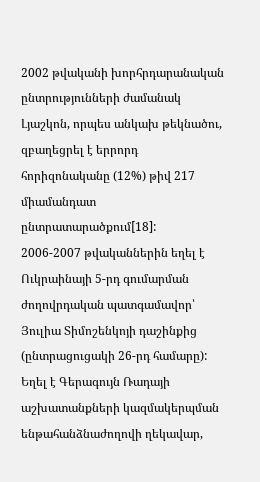2002 թվականի խորհրդարանական ընտրությունների ժամանակ Լյաշկոն, որպես անկախ թեկնածու, զբաղեցրել է երրորդ հորիզոնականը (12%) թիվ 217 միամանդատ ընտրատարածքում[18]:
2006-2007 թվականներին եղել է Ուկրաինայի 5-րդ գումարման ժողովրդական պատգամավոր՝ Յուլիա Տիմոշենկոյի դաշինքից (ընտրացուցակի 26-րդ համարը): Եղել է Գերագույն Ռադայի աշխատանքների կազմակերպման ենթահանձնաժողովի ղեկավար,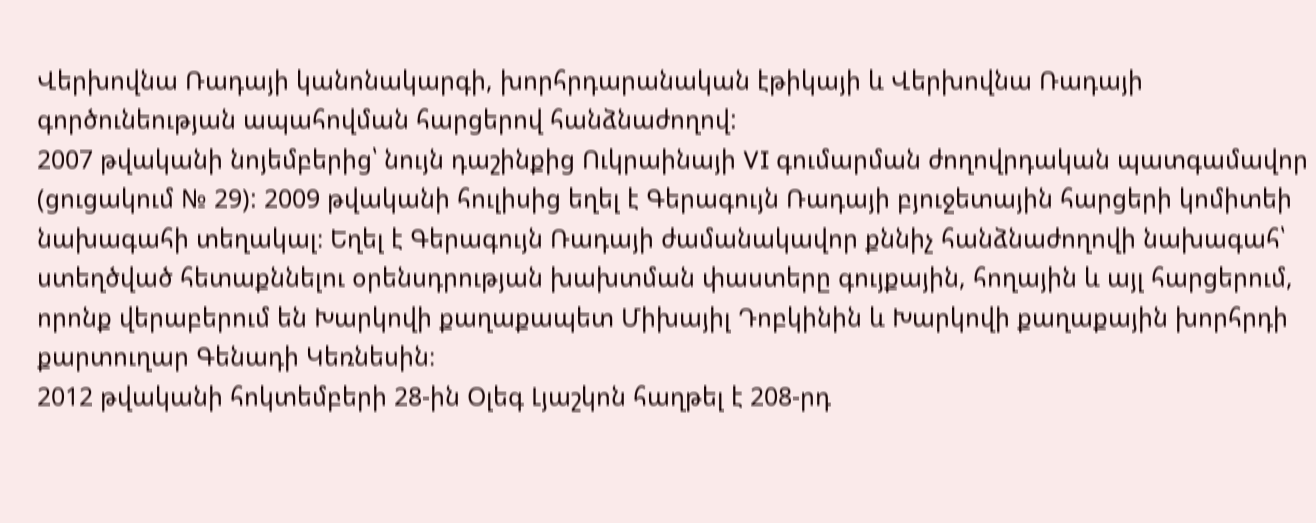Վերխովնա Ռադայի կանոնակարգի, խորհրդարանական էթիկայի և Վերխովնա Ռադայի գործունեության ապահովման հարցերով հանձնաժողով:
2007 թվականի նոյեմբերից՝ նույն դաշինքից Ուկրաինայի VI գումարման ժողովրդական պատգամավոր (ցուցակում № 29): 2009 թվականի հուլիսից եղել է Գերագույն Ռադայի բյուջետային հարցերի կոմիտեի նախագահի տեղակալ։ Եղել է Գերագույն Ռադայի ժամանակավոր քննիչ հանձնաժողովի նախագահ՝ ստեղծված հետաքննելու օրենսդրության խախտման փաստերը գույքային, հողային և այլ հարցերում, որոնք վերաբերում են Խարկովի քաղաքապետ Միխայիլ Դոբկինին և Խարկովի քաղաքային խորհրդի քարտուղար Գենադի Կեռնեսին։
2012 թվականի հոկտեմբերի 28-ին Օլեգ Լյաշկոն հաղթել է 208-րդ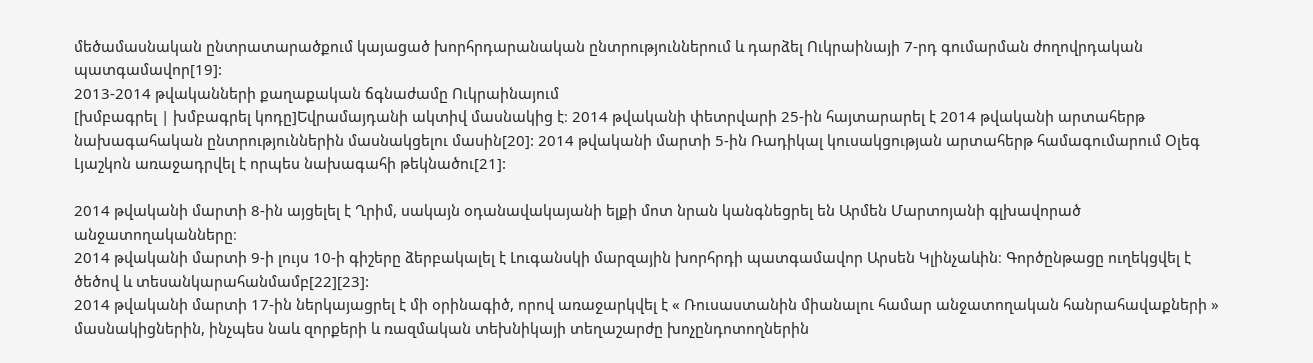մեծամասնական ընտրատարածքում կայացած խորհրդարանական ընտրություններում և դարձել Ուկրաինայի 7-րդ գումարման ժողովրդական պատգամավոր[19]:
2013-2014 թվականների քաղաքական ճգնաժամը Ուկրաինայում
[խմբագրել | խմբագրել կոդը]Եվրամայդանի ակտիվ մասնակից է։ 2014 թվականի փետրվարի 25-ին հայտարարել է 2014 թվականի արտահերթ նախագահական ընտրություններին մասնակցելու մասին[20]: 2014 թվականի մարտի 5-ին Ռադիկալ կուսակցության արտահերթ համագումարում Օլեգ Լյաշկոն առաջադրվել է որպես նախագահի թեկնածու[21]:

2014 թվականի մարտի 8-ին այցելել է Ղրիմ, սակայն օդանավակայանի ելքի մոտ նրան կանգնեցրել են Արմեն Մարտոյանի գլխավորած անջատողականները։
2014 թվականի մարտի 9-ի լույս 10-ի գիշերը ձերբակալել է Լուգանսկի մարզային խորհրդի պատգամավոր Արսեն Կլինչաևին։ Գործընթացը ուղեկցվել է ծեծով և տեսանկարահանմամբ[22][23]:
2014 թվականի մարտի 17-ին ներկայացրել է մի օրինագիծ, որով առաջարկվել է « Ռուսաստանին միանալու համար անջատողական հանրահավաքների » մասնակիցներին, ինչպես նաև զորքերի և ռազմական տեխնիկայի տեղաշարժը խոչընդոտողներին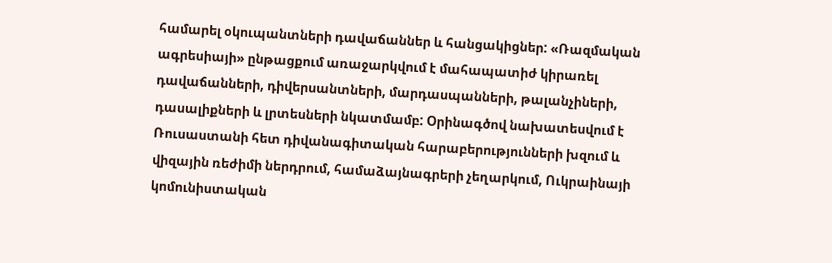համարել օկուպանտների դավաճաններ և հանցակիցներ: «Ռազմական ագրեսիայի» ընթացքում առաջարկվում է մահապատիժ կիրառել դավաճանների, դիվերսանտների, մարդասպանների, թալանչիների, դասալիքների և լրտեսների նկատմամբ: Օրինագծով նախատեսվում է Ռուսաստանի հետ դիվանագիտական հարաբերությունների խզում և վիզային ռեժիմի ներդրում, համաձայնագրերի չեղարկում, Ուկրաինայի կոմունիստական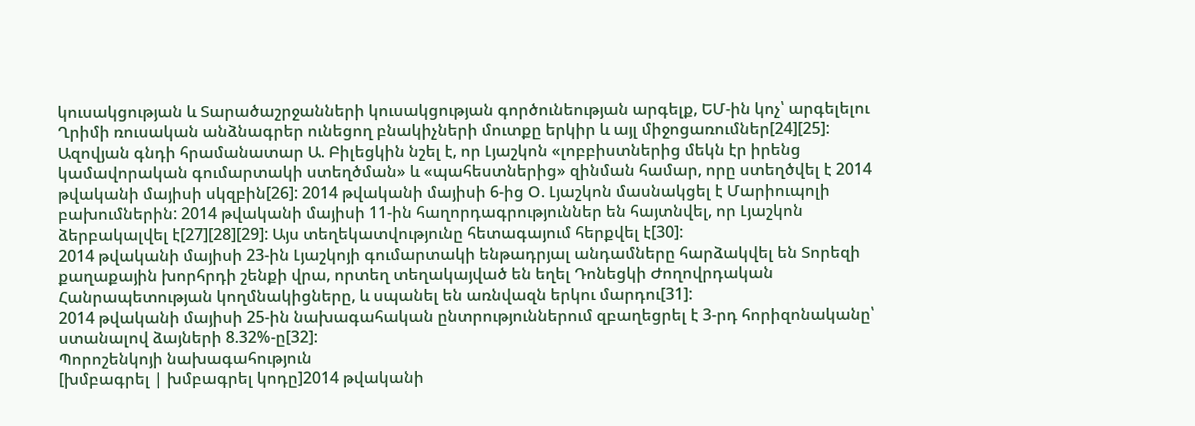կուսակցության և Տարածաշրջանների կուսակցության գործունեության արգելք, ԵՄ-ին կոչ՝ արգելելու Ղրիմի ռուսական անձնագրեր ունեցող բնակիչների մուտքը երկիր և այլ միջոցառումներ[24][25]:
Ազովյան գնդի հրամանատար Ա. Բիլեցկին նշել է, որ Լյաշկոն «լոբբիստներից մեկն էր իրենց կամավորական գումարտակի ստեղծման» և «պահեստներից» զինման համար, որը ստեղծվել է 2014 թվականի մայիսի սկզբին[26]: 2014 թվականի մայիսի 6-ից Օ. Լյաշկոն մասնակցել է Մարիուպոլի բախումներին: 2014 թվականի մայիսի 11-ին հաղորդագրություններ են հայտնվել, որ Լյաշկոն ձերբակալվել է[27][28][29]: Այս տեղեկատվությունը հետագայում հերքվել է[30]:
2014 թվականի մայիսի 23-ին Լյաշկոյի գումարտակի ենթադրյալ անդամները հարձակվել են Տորեզի քաղաքային խորհրդի շենքի վրա, որտեղ տեղակայված են եղել Դոնեցկի Ժողովրդական Հանրապետության կողմնակիցները, և սպանել են առնվազն երկու մարդու[31]:
2014 թվականի մայիսի 25-ին նախագահական ընտրություններում զբաղեցրել է 3-րդ հորիզոնականը՝ ստանալով ձայների 8.32%-ը[32]:
Պորոշենկոյի նախագահություն
[խմբագրել | խմբագրել կոդը]2014 թվականի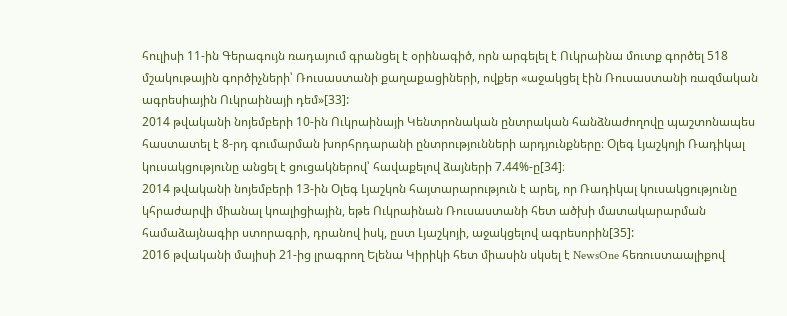հուլիսի 11-ին Գերագույն ռադայում գրանցել է օրինագիծ, որն արգելել է Ուկրաինա մուտք գործել 518 մշակութային գործիչների՝ Ռուսաստանի քաղաքացիների, ովքեր «աջակցել էին Ռուսաստանի ռազմական ագրեսիային Ուկրաինայի դեմ»[33]:
2014 թվականի նոյեմբերի 10-ին Ուկրաինայի Կենտրոնական ընտրական հանձնաժողովը պաշտոնապես հաստատել է 8-րդ գումարման խորհրդարանի ընտրությունների արդյունքները։ Օլեգ Լյաշկոյի Ռադիկալ կուսակցությունը անցել է ցուցակներով՝ հավաքելով ձայների 7.44%-ը[34]։
2014 թվականի նոյեմբերի 13-ին Օլեգ Լյաշկոն հայտարարություն է արել, որ Ռադիկալ կուսակցությունը կհրաժարվի միանալ կոալիցիային, եթե Ուկրաինան Ռուսաստանի հետ ածխի մատակարարման համաձայնագիր ստորագրի, դրանով իսկ, ըստ Լյաշկոյի, աջակցելով ագրեսորին[35]:
2016 թվականի մայիսի 21-ից լրագրող Ելենա Կիրիկի հետ միասին սկսել է NewsOne հեռուստաալիքով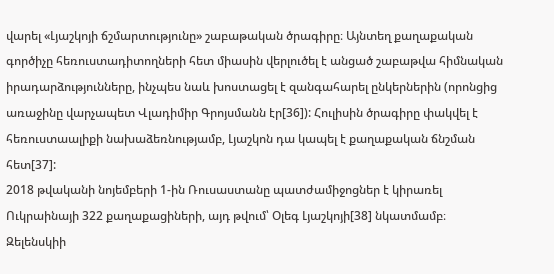վարել «Լյաշկոյի ճշմարտությունը» շաբաթական ծրագիրը։ Այնտեղ քաղաքական գործիչը հեռուստադիտողների հետ միասին վերլուծել է անցած շաբաթվա հիմնական իրադարձությունները, ինչպես նաև խոստացել է զանգահարել ընկերներին (որոնցից առաջինը վարչապետ Վլադիմիր Գրոյսմանն էր[36]): Հուլիսին ծրագիրը փակվել է հեռուստաալիքի նախաձեռնությամբ, Լյաշկոն դա կապել է քաղաքական ճնշման հետ[37]:
2018 թվականի նոյեմբերի 1-ին Ռուսաստանը պատժամիջոցներ է կիրառել Ուկրաինայի 322 քաղաքացիների, այդ թվում՝ Օլեգ Լյաշկոյի[38] նկատմամբ։
Զելենսկիի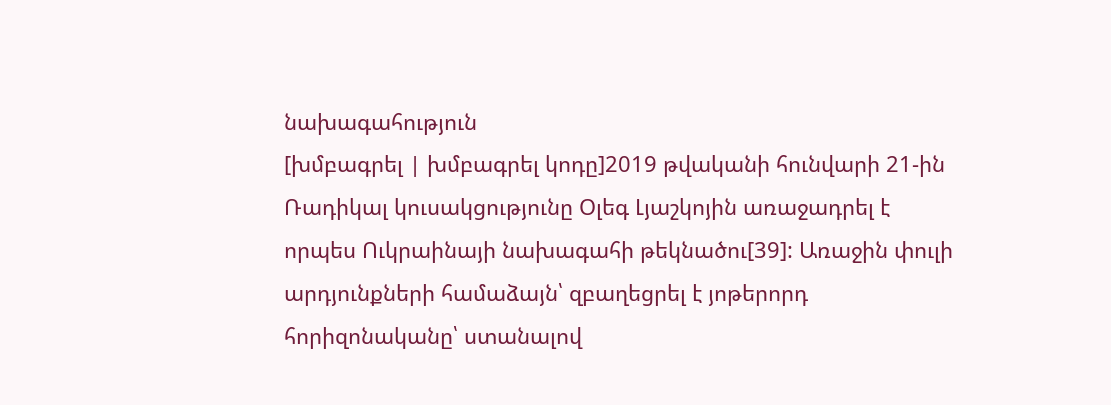նախագահություն
[խմբագրել | խմբագրել կոդը]2019 թվականի հունվարի 21-ին Ռադիկալ կուսակցությունը Օլեգ Լյաշկոյին առաջադրել է որպես Ուկրաինայի նախագահի թեկնածու[39]: Առաջին փուլի արդյունքների համաձայն՝ զբաղեցրել է յոթերորդ հորիզոնականը՝ ստանալով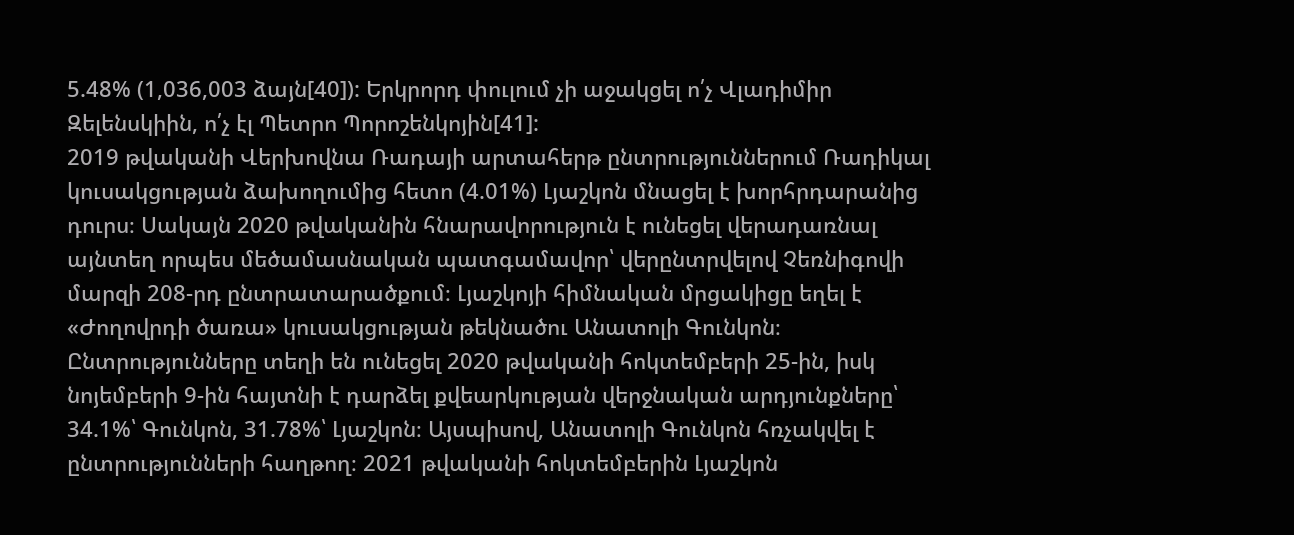5.48% (1,036,003 ձայն[40]): Երկրորդ փուլում չի աջակցել ո՛չ Վլադիմիր Զելենսկիին, ո՛չ էլ Պետրո Պորոշենկոյին[41]:
2019 թվականի Վերխովնա Ռադայի արտահերթ ընտրություններում Ռադիկալ կուսակցության ձախողումից հետո (4.01%) Լյաշկոն մնացել է խորհրդարանից դուրս։ Սակայն 2020 թվականին հնարավորություն է ունեցել վերադառնալ այնտեղ որպես մեծամասնական պատգամավոր՝ վերընտրվելով Չեռնիգովի մարզի 208-րդ ընտրատարածքում։ Լյաշկոյի հիմնական մրցակիցը եղել է «Ժողովրդի ծառա» կուսակցության թեկնածու Անատոլի Գունկոն։ Ընտրությունները տեղի են ունեցել 2020 թվականի հոկտեմբերի 25-ին, իսկ նոյեմբերի 9-ին հայտնի է դարձել քվեարկության վերջնական արդյունքները՝ 34.1%՝ Գունկոն, 31.78%՝ Լյաշկոն։ Այսպիսով, Անատոլի Գունկոն հռչակվել է ընտրությունների հաղթող։ 2021 թվականի հոկտեմբերին Լյաշկոն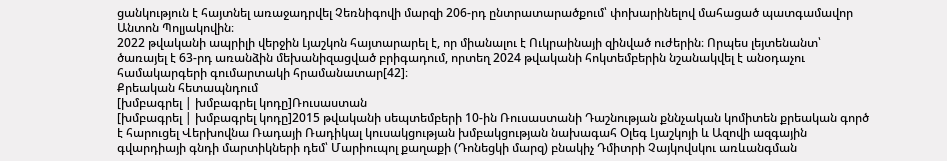ցանկություն է հայտնել առաջադրվել Չեռնիգովի մարզի 206-րդ ընտրատարածքում՝ փոխարինելով մահացած պատգամավոր Անտոն Պոլյակովին։
2022 թվականի ապրիլի վերջին Լյաշկոն հայտարարել է, որ միանալու է Ուկրաինայի զինված ուժերին։ Որպես լեյտենանտ՝ ծառայել է 63-րդ առանձին մեխանիզացված բրիգադում, որտեղ 2024 թվականի հոկտեմբերին նշանակվել է անօդաչու համակարգերի գումարտակի հրամանատար[42]։
Քրեական հետապնդում
[խմբագրել | խմբագրել կոդը]Ռուսաստան
[խմբագրել | խմբագրել կոդը]2015 թվականի սեպտեմբերի 10-ին Ռուսաստանի Դաշնության քննչական կոմիտեն քրեական գործ է հարուցել Վերխովնա Ռադայի Ռադիկալ կուսակցության խմբակցության նախագահ Օլեգ Լյաշկոյի և Ազովի ազգային գվարդիայի գնդի մարտիկների դեմ՝ Մարիուպոլ քաղաքի (Դոնեցկի մարզ) բնակիչ Դմիտրի Չայկովսկու առևանգման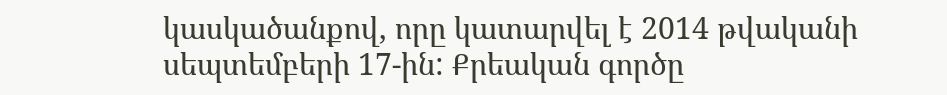կասկածանքով, որը կատարվել է 2014 թվականի սեպտեմբերի 17-ին: Քրեական գործը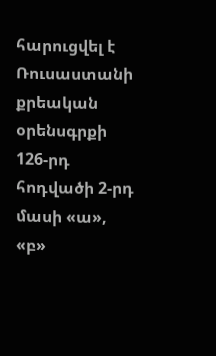հարուցվել է Ռուսաստանի քրեական օրենսգրքի 126-րդ հոդվածի 2-րդ մասի «ա», «բ»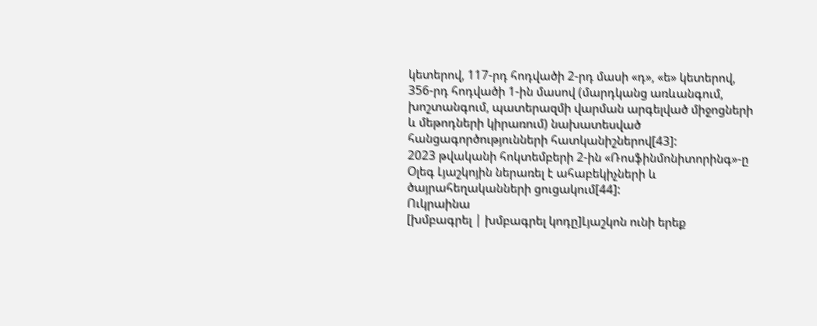կետերով, 117-րդ հոդվածի 2-րդ մասի «դ», «ե» կետերով, 356-րդ հոդվածի 1-ին մասով (մարդկանց առևանգում, խոշտանգում, պատերազմի վարման արգելված միջոցների և մեթոդների կիրառում) նախատեսված հանցագործությունների հատկանիշներով[43]:
2023 թվականի հոկտեմբերի 2-ին «Ռոսֆինմոնիտորինգ»-ը Օլեգ Լյաշկոյին ներառել է ահաբեկիչների և ծայրահեղականների ցուցակում[44]:
Ուկրաինա
[խմբագրել | խմբագրել կոդը]Լյաշկոն ունի երեք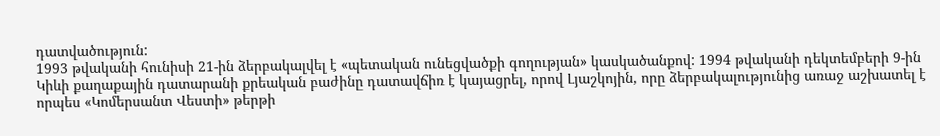դատվածություն:
1993 թվականի հունիսի 21-ին ձերբակալվել է «պետական ունեցվածքի գողության» կասկածանքով: 1994 թվականի դեկտեմբերի 9-ին Կիևի քաղաքային դատարանի քրեական բաժինը դատավճիռ է կայացրել, որով Լյաշկոյին, որը ձերբակալությունից առաջ աշխատել է որպես «Կոմերսանտ Վեստի» թերթի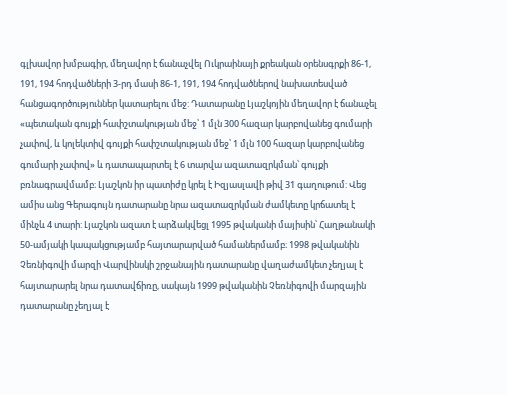գլխավոր խմբագիր, մեղավոր է ճանաչվել Ուկրաինայի քրեական օրենսգրքի 86-1, 191, 194 հոդվածների 3-րդ մասի 86-1, 191, 194 հոդվածներով նախատեսված հանցագործություններ կատարելու մեջ: Դատարանը Լյաշկոյին մեղավոր է ճանաչել «պետական գույքի հափշտակության մեջ՝ 1 մլն 300 հազար կարբովանեց գումարի չափով, և կոլեկտիվ գույքի հափշտակության մեջ՝ 1 մլն 100 հազար կարբովանեց գումարի չափով» և դատապարտել է 6 տարվա ազատազրկման՝ գույքի բռնագրավմամբ։ Լյաշկոն իր պատիժը կրել է Իզյասլավի թիվ 31 գաղութում: Վեց ամիս անց Գերագույն դատարանը նրա ազատազրկման ժամկետը կրճատել է մինչև 4 տարի: Լյաշկոն ազատ է արձակվեցլ 1995 թվականի մայիսին՝ Հաղթանակի 50-ամյակի կապակցությամբ հայտարարված համաներմամբ։ 1998 թվականին Չեռնիգովի մարզի Վարվինսկի շրջանային դատարանը վաղաժամկետ չեղյալ է հայտարարել նրա դատավճիռը, սակայն 1999 թվականին Չեռնիգովի մարզային դատարանը չեղյալ է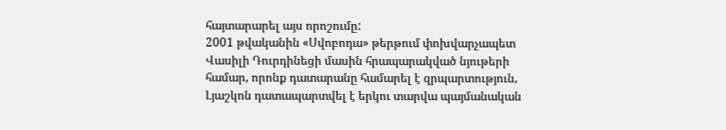հայտարարել այս որոշումը:
2001 թվականին «Սվոբոդա» թերթում փոխվարչապետ Վասիլի Դուրդինեցի մասին հրապարակված նյութերի համար, որոնք դատարանը համարել է զրպարտություն, Լյաշկոն դատապարտվել է երկու տարվա պայմանական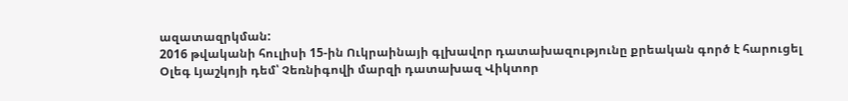ազատազրկման:
2016 թվականի հուլիսի 15-ին Ուկրաինայի գլխավոր դատախազությունը քրեական գործ է հարուցել Օլեգ Լյաշկոյի դեմ՝ Չեռնիգովի մարզի դատախազ Վիկտոր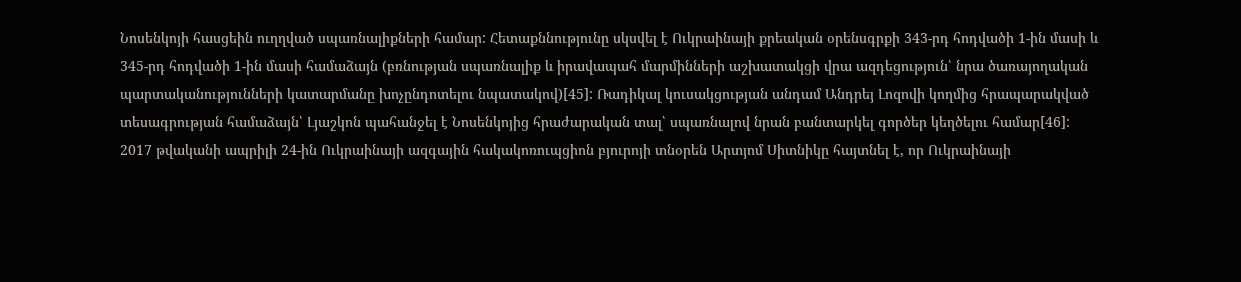Նոսենկոյի հասցեին ուղղված սպառնալիքների համար: Հետաքննությունը սկսվել է Ուկրաինայի քրեական օրենսգրքի 343-րդ հոդվածի 1-ին մասի և 345-րդ հոդվածի 1-ին մասի համաձայն (բռնության սպառնալիք և իրավապահ մարմինների աշխատակցի վրա ազդեցություն՝ նրա ծառայողական պարտականությունների կատարմանը խոչընդոտելու նպատակով)[45]: Ռադիկալ կուսակցության անդամ Անդրեյ Լոզովի կողմից հրապարակված տեսագրության համաձայն՝ Լյաշկոն պահանջել է Նոսենկոյից հրաժարական տալ՝ սպառնալով նրան բանտարկել գործեր կեղծելու համար[46]:
2017 թվականի ապրիլի 24-ին Ուկրաինայի ազգային հակակոռուպցիոն բյուրոյի տնօրեն Արտյոմ Սիտնիկը հայտնել է, որ Ուկրաինայի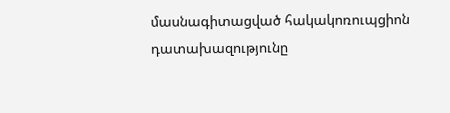մասնագիտացված հակակոռուպցիոն դատախազությունը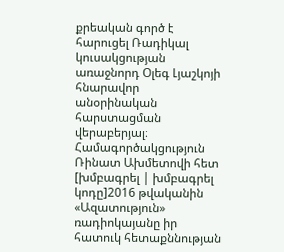քրեական գործ է հարուցել Ռադիկալ կուսակցության առաջնորդ Օլեգ Լյաշկոյի հնարավոր անօրինական հարստացման վերաբերյալ։
Համագործակցություն Ռինատ Ախմետովի հետ
[խմբագրել | խմբագրել կոդը]2016 թվականին «Ազատություն» ռադիոկայանը իր հատուկ հետաքննության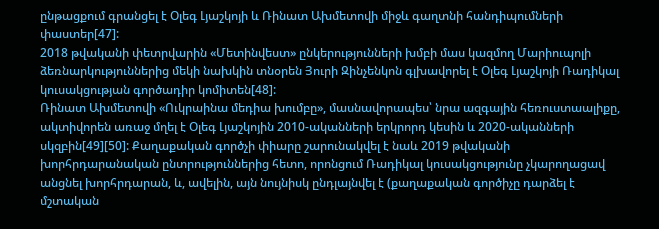ընթացքում գրանցել է Օլեգ Լյաշկոյի և Ռինատ Ախմետովի միջև գաղտնի հանդիպումների փաստեր[47]:
2018 թվականի փետրվարին «Մետինվեստ» ընկերությունների խմբի մաս կազմող Մարիուպոլի ձեռնարկություններից մեկի նախկին տնօրեն Յուրի Զինչենկոն գլխավորել է Օլեգ Լյաշկոյի Ռադիկալ կուսակցության գործադիր կոմիտեն[48]:
Ռինատ Ախմետովի «Ուկրաինա մեդիա խումբը», մասնավորապես՝ նրա ազգային հեռուստաալիքը, ակտիվորեն առաջ մղել է Օլեգ Լյաշկոյին 2010-ականների երկրորդ կեսին և 2020-ականների սկզբին[49][50]: Քաղաքական գործչի փիարը շարունակվել է նաև 2019 թվականի խորհրդարանական ընտրություններից հետո, որոնցում Ռադիկալ կուսակցությունը չկարողացավ անցնել խորհրդարան, և, ավելին, այն նույնիսկ ընդլայնվել է (քաղաքական գործիչը դարձել է մշտական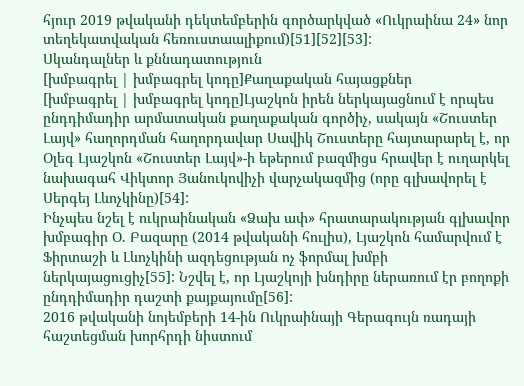հյուր 2019 թվականի դեկտեմբերին գործարկված «Ուկրաինա 24» նոր տեղեկատվական հեռուստաալիքում)[51][52][53]:
Սկանդալներ և քննադատություն
[խմբագրել | խմբագրել կոդը]Քաղաքական հայացքներ
[խմբագրել | խմբագրել կոդը]Լյաշկոն իրեն ներկայացնում է որպես ընդդիմադիր արմատական քաղաքական գործիչ, սակայն «Շուստեր Լայվ» հաղորդման հաղորդավար Սավիկ Շուստերը հայտարարել է, որ Օլեգ Լյաշկոն «Շուստեր Լայվ»-ի եթերում բազմիցս հրավեր է ուղարկել նախագահ Վիկտոր Յանուկովիչի վարչակազմից (որը գլխավորել է Սերգեյ Լևոչկինը)[54]:
Ինչպես նշել է ուկրաինական «Ձախ ափ» հրատարակության գլխավոր խմբագիր Օ. Բազարը (2014 թվականի հուլիս), Լյաշկոն համարվում է Ֆիրտաշի և Լևոչկինի ազդեցության ոչ ֆորմալ խմբի ներկայացուցիչ[55]: Նշվել է, որ Լյաշկոյի խնդիրը ներառում էր բողոքի ընդդիմադիր դաշտի քայքայումը[56]:
2016 թվականի նոյեմբերի 14-ին Ուկրաինայի Գերագույն ռադայի հաշտեցման խորհրդի նիստում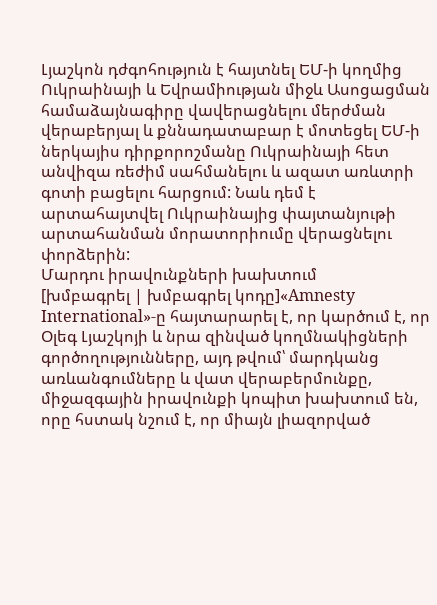Լյաշկոն դժգոհություն է հայտնել ԵՄ-ի կողմից Ուկրաինայի և Եվրամիության միջև Ասոցացման համաձայնագիրը վավերացնելու մերժման վերաբերյալ և քննադատաբար է մոտեցել ԵՄ-ի ներկայիս դիրքորոշմանը Ուկրաինայի հետ անվիզա ռեժիմ սահմանելու և ազատ առևտրի գոտի բացելու հարցում: Նաև դեմ է արտահայտվել Ուկրաինայից փայտանյութի արտահանման մորատորիումը վերացնելու փորձերին:
Մարդու իրավունքների խախտում
[խմբագրել | խմբագրել կոդը]«Amnesty International»-ը հայտարարել է, որ կարծում է, որ Օլեգ Լյաշկոյի և նրա զինված կողմնակիցների գործողությունները, այդ թվում՝ մարդկանց առևանգումները և վատ վերաբերմունքը, միջազգային իրավունքի կոպիտ խախտում են, որը հստակ նշում է, որ միայն լիազորված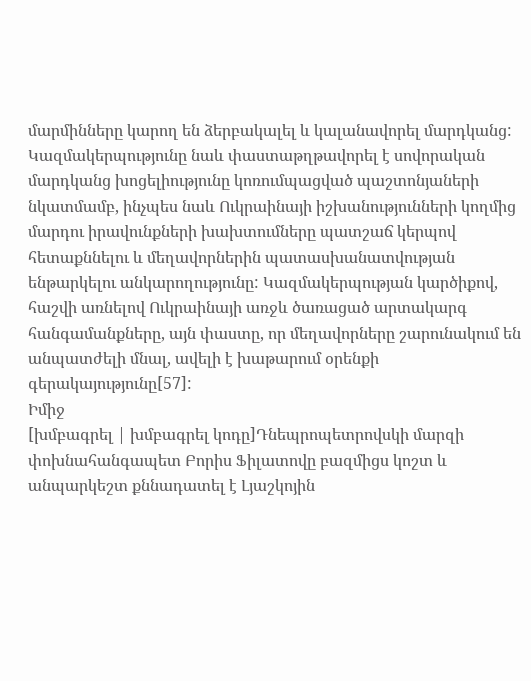մարմինները կարող են ձերբակալել և կալանավորել մարդկանց: Կազմակերպությունը նաև փաստաթղթավորել է սովորական մարդկանց խոցելիությունը կոռումպացված պաշտոնյաների նկատմամբ, ինչպես նաև Ուկրաինայի իշխանությունների կողմից մարդու իրավունքների խախտումները պատշաճ կերպով հետաքննելու և մեղավորներին պատասխանատվության ենթարկելու անկարողությունը: Կազմակերպության կարծիքով, հաշվի առնելով Ուկրաինայի առջև ծառացած արտակարգ հանգամանքները, այն փաստը, որ մեղավորները շարունակում են անպատժելի մնալ, ավելի է խաթարում օրենքի գերակայությունը[57]:
Իմիջ
[խմբագրել | խմբագրել կոդը]Դնեպրոպետրովսկի մարզի փոխնահանգապետ Բորիս Ֆիլատովը բազմիցս կոշտ և անպարկեշտ քննադատել է Լյաշկոյին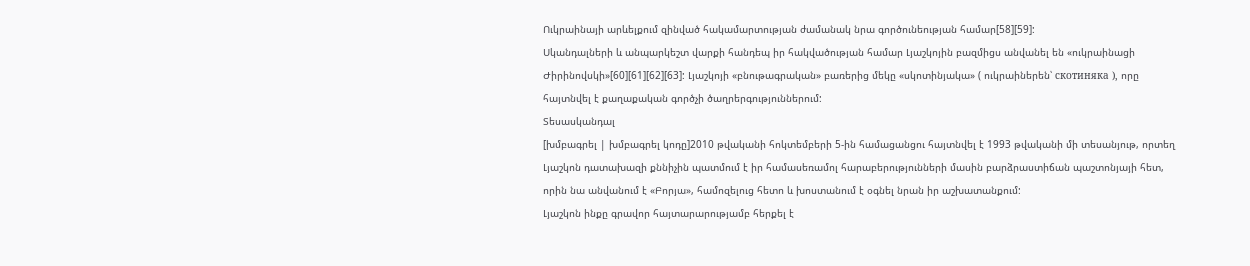Ուկրաինայի արևելքում զինված հակամարտության ժամանակ նրա գործունեության համար[58][59]:
Սկանդալների և անպարկեշտ վարքի հանդեպ իր հակվածության համար Լյաշկոյին բազմիցս անվանել են «ուկրաինացի Ժիրինովսկի»[60][61][62][63]: Լյաշկոյի «բնութագրական» բառերից մեկը «սկոտինյակա» ( ուկրաիներեն՝ скотиняка ), որը հայտնվել է քաղաքական գործչի ծաղրերգություններում:
Տեսասկանդալ
[խմբագրել | խմբագրել կոդը]2010 թվականի հոկտեմբերի 5-ին համացանցու հայտնվել է 1993 թվականի մի տեսանյութ, որտեղ Լյաշկոն դատախազի քննիչին պատմում է իր համասեռամոլ հարաբերությունների մասին բարձրաստիճան պաշտոնյայի հետ, որին նա անվանում է «Բորյա», համոզելուց հետո և խոստանում է օգնել նրան իր աշխատանքում:
Լյաշկոն ինքը գրավոր հայտարարությամբ հերքել է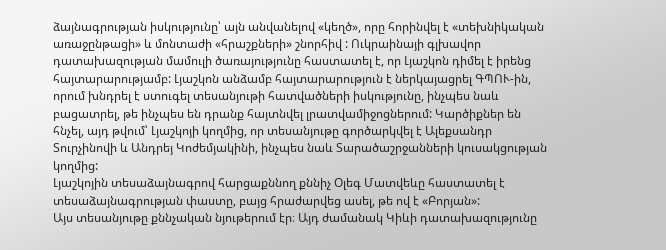ձայնագրության իսկությունը՝ այն անվանելով «կեղծ», որը հորինվել է «տեխնիկական առաջընթացի» և մոնտաժի «հրաշքների» շնորհիվ : Ուկրաինայի գլխավոր դատախազության մամուլի ծառայությունը հաստատել է, որ Լյաշկոն դիմել է իրենց հայտարարությամբ: Լյաշկոն անձամբ հայտարարություն է ներկայացրել ԳՊՈՒ-ին, որում խնդրել է ստուգել տեսանյութի հատվածների իսկությունը, ինչպես նաև բացատրել, թե ինչպես են դրանք հայտնվել լրատվամիջոցներում: Կարծիքներ են հնչել, այդ թվում՝ Լյաշկոյի կողմից, որ տեսանյութը գործարկվել է Ալեքսանդր Տուրչինովի և Անդրեյ Կոժեմյակինի, ինչպես նաև Տարածաշրջանների կուսակցության կողմից:
Լյաշկոյին տեսաձայնագրով հարցաքննող քննիչ Օլեգ Մատվեևը հաստատել է տեսաձայնագրության փաստը, բայց հրաժարվեց ասել, թե ով է «Բորյան»:
Այս տեսանյութը քննչական նյութերում էր։ Այդ ժամանակ Կիևի դատախազությունը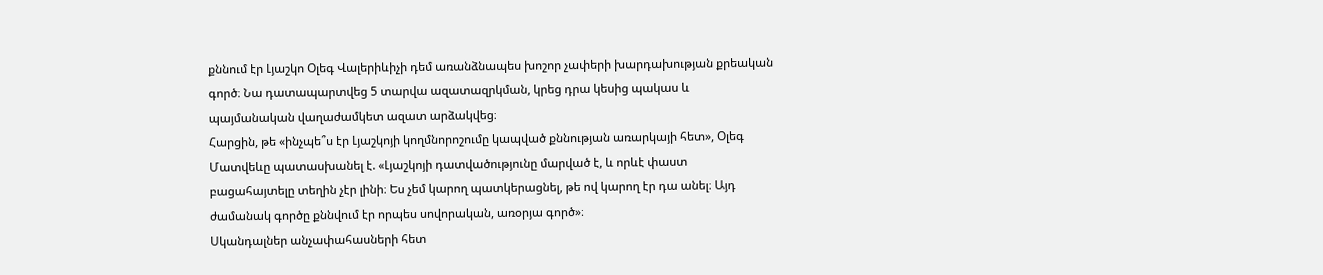քննում էր Լյաշկո Օլեգ Վալերիևիչի դեմ առանձնապես խոշոր չափերի խարդախության քրեական գործ։ Նա դատապարտվեց 5 տարվա ազատազրկման, կրեց դրա կեսից պակաս և պայմանական վաղաժամկետ ազատ արձակվեց։
Հարցին, թե «ինչպե՞ս էր Լյաշկոյի կողմնորոշումը կապված քննության առարկայի հետ», Օլեգ Մատվեևը պատասխանել է. «Լյաշկոյի դատվածությունը մարված է, և որևէ փաստ բացահայտելը տեղին չէր լինի։ Ես չեմ կարող պատկերացնել, թե ով կարող էր դա անել։ Այդ ժամանակ գործը քննվում էր որպես սովորական, առօրյա գործ»։
Սկանդալներ անչափահասների հետ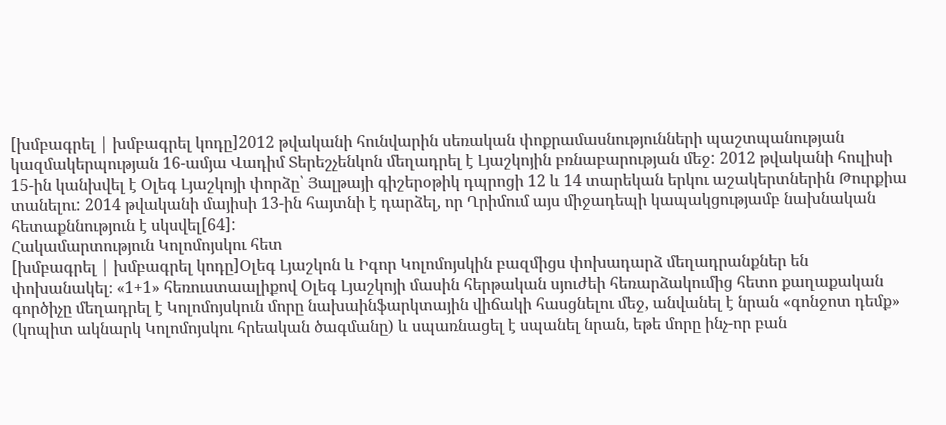[խմբագրել | խմբագրել կոդը]2012 թվականի հունվարին սեռական փոքրամասնությունների պաշտպանության կազմակերպության 16-ամյա Վադիմ Տերեշչենկոն մեղադրել է Լյաշկոյին բռնաբարության մեջ: 2012 թվականի հուլիսի 15-ին կանխվել է Օլեգ Լյաշկոյի փորձը՝ Յալթայի գիշերօթիկ դպրոցի 12 և 14 տարեկան երկու աշակերտներին Թուրքիա տանելու: 2014 թվականի մայիսի 13-ին հայտնի է դարձել, որ Ղրիմում այս միջադեպի կապակցությամբ նախնական հետաքննություն է սկսվել[64]:
Հակամարտություն Կոլոմոյսկու հետ
[խմբագրել | խմբագրել կոդը]Օլեգ Լյաշկոն և Իգոր Կոլոմոյսկին բազմիցս փոխադարձ մեղադրանքներ են փոխանակել։ «1+1» հեռուստաալիքով Օլեգ Լյաշկոյի մասին հերթական սյուժեի հեռարձակումից հետո քաղաքական գործիչը մեղադրել է Կոլոմոյսկուն մորը նախաինֆարկտային վիճակի հասցնելու մեջ, անվանել է նրան «գոնջոտ դեմք» (կոպիտ ակնարկ Կոլոմոյսկու հրեական ծագմանը) և սպառնացել է սպանել նրան, եթե մորը ինչ-որ բան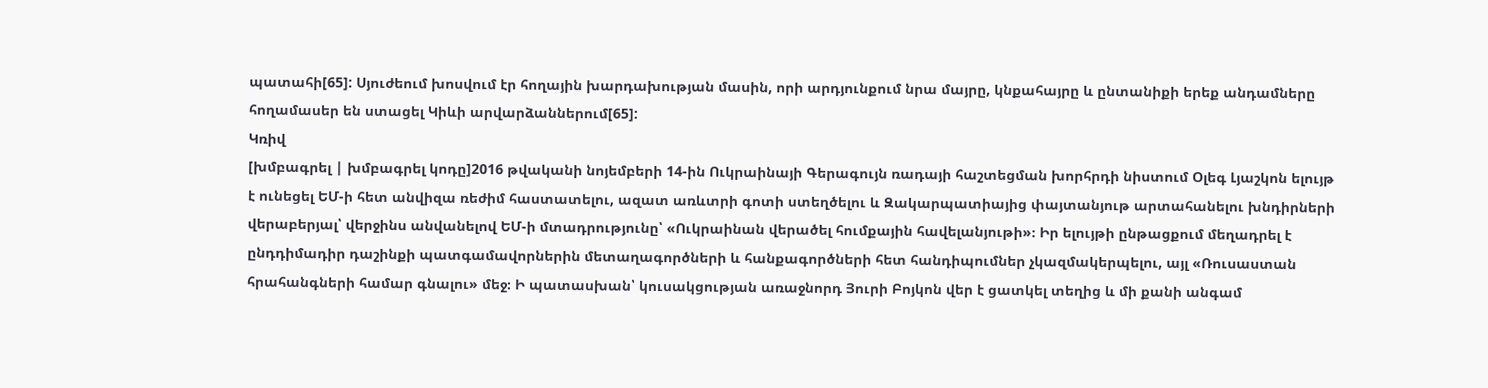պատահի[65]: Սյուժեում խոսվում էր հողային խարդախության մասին, որի արդյունքում նրա մայրը, կնքահայրը և ընտանիքի երեք անդամները հողամասեր են ստացել Կիևի արվարձաններում[65]:
Կռիվ
[խմբագրել | խմբագրել կոդը]2016 թվականի նոյեմբերի 14-ին Ուկրաինայի Գերագույն ռադայի հաշտեցման խորհրդի նիստում Օլեգ Լյաշկոն ելույթ է ունեցել ԵՄ-ի հետ անվիզա ռեժիմ հաստատելու, ազատ առևտրի գոտի ստեղծելու և Զակարպատիայից փայտանյութ արտահանելու խնդիրների վերաբերյալ՝ վերջինս անվանելով ԵՄ-ի մտադրությունը՝ «Ուկրաինան վերածել հումքային հավելանյութի»։ Իր ելույթի ընթացքում մեղադրել է ընդդիմադիր դաշինքի պատգամավորներին մետաղագործների և հանքագործների հետ հանդիպումներ չկազմակերպելու, այլ «Ռուսաստան հրահանգների համար գնալու» մեջ։ Ի պատասխան՝ կուսակցության առաջնորդ Յուրի Բոյկոն վեր է ցատկել տեղից և մի քանի անգամ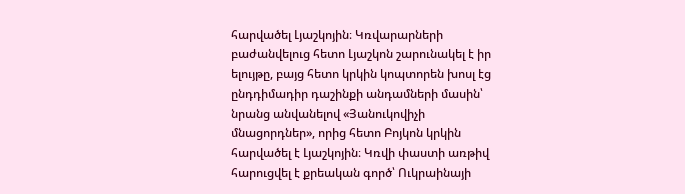հարվածել Լյաշկոյին։ Կռվարարների բաժանվելուց հետո Լյաշկոն շարունակել է իր ելույթը, բայց հետո կրկին կոպտորեն խոսլ էց ընդդիմադիր դաշինքի անդամների մասին՝ նրանց անվանելով «Յանուկովիչի մնացորդներ», որից հետո Բոյկոն կրկին հարվածել է Լյաշկոյին։ Կռվի փաստի առթիվ հարուցվել է քրեական գործ՝ Ուկրաինայի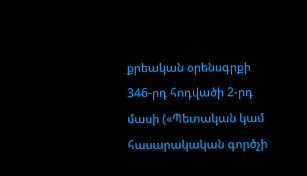քրեական օրենսգրքի 346-րդ հոդվածի 2-րդ մասի («Պետական կամ հասարակական գործչի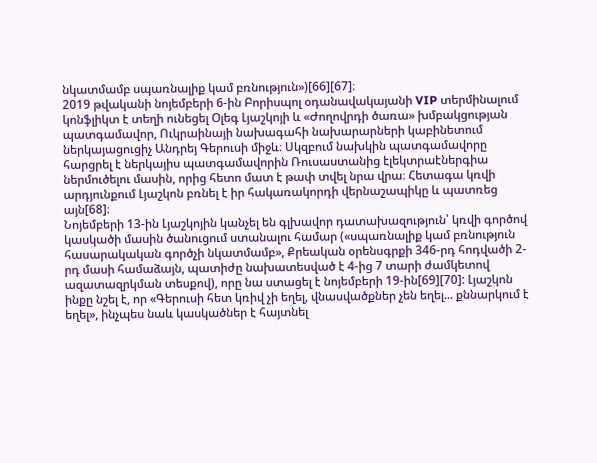նկատմամբ սպառնալիք կամ բռնություն»)[66][67]։
2019 թվականի նոյեմբերի 6-ին Բորիսպոլ օդանավակայանի VIP տերմինալում կոնֆլիկտ է տեղի ունեցել Օլեգ Լյաշկոյի և «Ժողովրդի ծառա» խմբակցության պատգամավոր, Ուկրաինայի նախագահի նախարարների կաբինետում ներկայացուցիչ Անդրեյ Գերուսի միջև։ Սկզբում նախկին պատգամավորը հարցրել է ներկայիս պատգամավորին Ռուսաստանից էլեկտրաէներգիա ներմուծելու մասին, որից հետո մատ է թափ տվել նրա վրա։ Հետագա կռվի արդյունքում Լյաշկոն բռնել է իր հակառակորդի վերնաշապիկը և պատռեց այն[68]։
Նոյեմբերի 13-ին Լյաշկոյին կանչել են գլխավոր դատախազություն՝ կռվի գործով կասկածի մասին ծանուցում ստանալու համար («սպառնալիք կամ բռնություն հասարակական գործչի նկատմամբ», Քրեական օրենսգրքի 346-րդ հոդվածի 2-րդ մասի համաձայն, պատիժը նախատեսված է 4-ից 7 տարի ժամկետով ազատազրկման տեսքով), որը նա ստացել է նոյեմբերի 19-ին[69][70]: Լյաշկոն ինքը նշել է, որ «Գերուսի հետ կռիվ չի եղել, վնասվածքներ չեն եղել... քննարկում է եղել», ինչպես նաև կասկածներ է հայտնել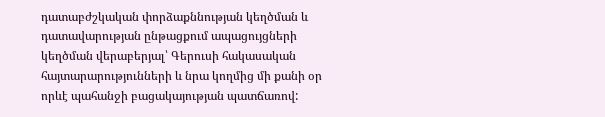դատաբժշկական փորձաքննության կեղծման և դատավարության ընթացքում ապացույցների կեղծման վերաբերյալ՝ Գերուսի հակասական հայտարարությունների և նրա կողմից մի քանի օր որևէ պահանջի բացակայության պատճառով: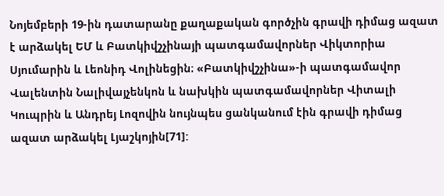Նոյեմբերի 19-ին դատարանը քաղաքական գործչին գրավի դիմաց ազատ է արձակել ԵՄ և Բատկիվշչինայի պատգամավորներ Վիկտորիա Սյումարին և Լեոնիդ Վոլինեցին։ «Բատկիվշչինա»-ի պատգամավոր Վալենտին Նալիվայչենկոն և նախկին պատգամավորներ Վիտալի Կուպրին և Անդրեյ Լոզովին նույնպես ցանկանում էին գրավի դիմաց ազատ արձակել Լյաշկոյին[71]: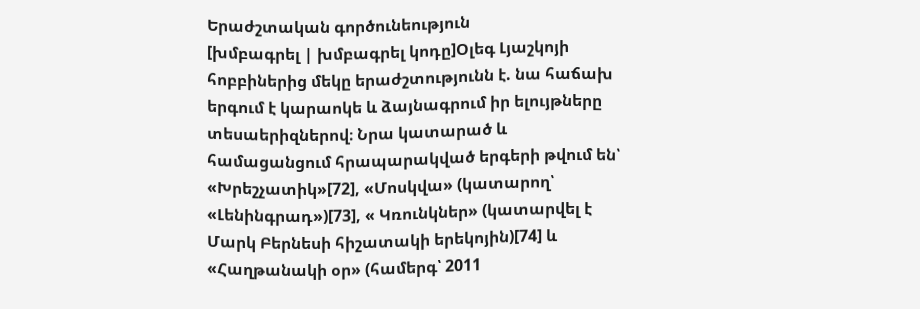Երաժշտական գործունեություն
[խմբագրել | խմբագրել կոդը]Օլեգ Լյաշկոյի հոբբիներից մեկը երաժշտությունն է. նա հաճախ երգում է կարաոկե և ձայնագրում իր ելույթները տեսաերիզներով։ Նրա կատարած և համացանցում հրապարակված երգերի թվում են՝ «Խրեշչատիկ»[72], «Մոսկվա» (կատարող՝ «Լենինգրադ»)[73], « Կռունկներ» (կատարվել է Մարկ Բերնեսի հիշատակի երեկոյին)[74] և «Հաղթանակի օր» (համերգ՝ 2011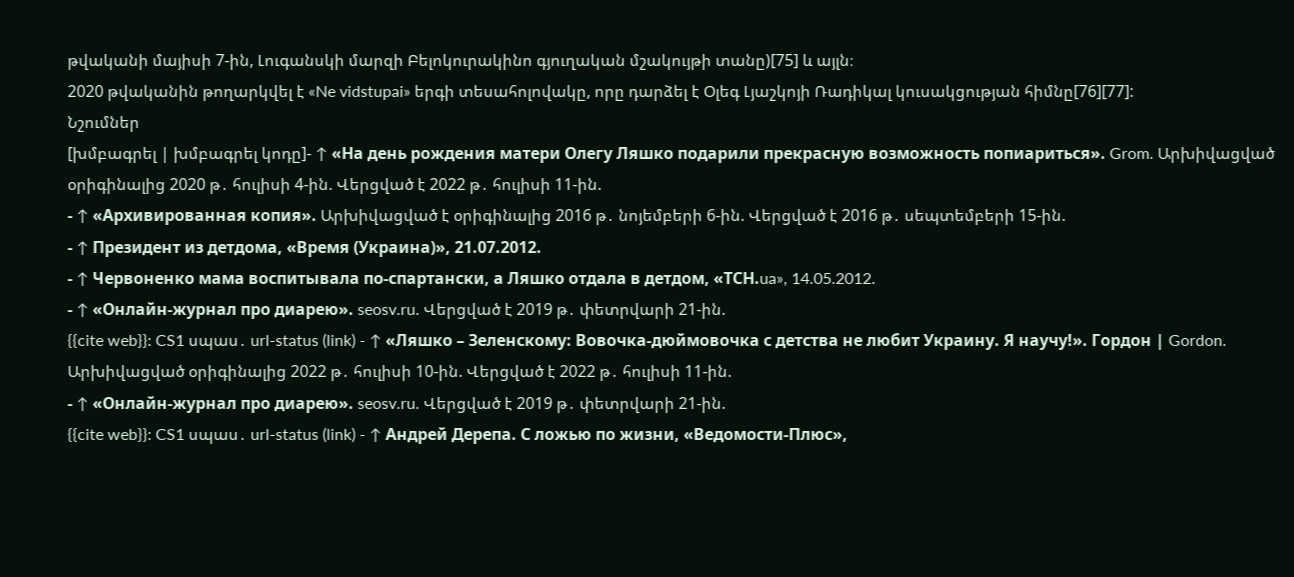թվականի մայիսի 7-ին, Լուգանսկի մարզի Բելոկուրակինո գյուղական մշակույթի տանը)[75] և այլն։
2020 թվականին թողարկվել է «Ne vidstupai» երգի տեսահոլովակը, որը դարձել է Օլեգ Լյաշկոյի Ռադիկալ կուսակցության հիմնը[76][77]:
Նշումներ
[խմբագրել | խմբագրել կոդը]- ↑ «На день рождения матери Олегу Ляшко подарили прекрасную возможность попиариться». Grom. Արխիվացված օրիգինալից 2020 թ․ հուլիսի 4-ին. Վերցված է 2022 թ․ հուլիսի 11-ին.
- ↑ «Архивированная копия». Արխիվացված է օրիգինալից 2016 թ․ նոյեմբերի 6-ին. Վերցված է 2016 թ․ սեպտեմբերի 15-ին.
- ↑ Президент из детдома, «Время (Украина)», 21.07.2012.
- ↑ Червоненко мама воспитывала по-спартански, а Ляшко отдала в детдом, «ТСН.ua», 14.05.2012.
- ↑ «Онлайн-журнал про диарею». seosv.ru. Վերցված է 2019 թ․ փետրվարի 21-ին.
{{cite web}}: CS1 սպաս․ url-status (link) - ↑ «Ляшко – Зеленскому: Вовочка-дюймовочка с детства не любит Украину. Я научу!». Гордон | Gordon. Արխիվացված օրիգինալից 2022 թ․ հուլիսի 10-ին. Վերցված է 2022 թ․ հուլիսի 11-ին.
- ↑ «Онлайн-журнал про диарею». seosv.ru. Վերցված է 2019 թ․ փետրվարի 21-ին.
{{cite web}}: CS1 սպաս․ url-status (link) - ↑ Андрей Дерепа. С ложью по жизни, «Ведомости-Плюс»,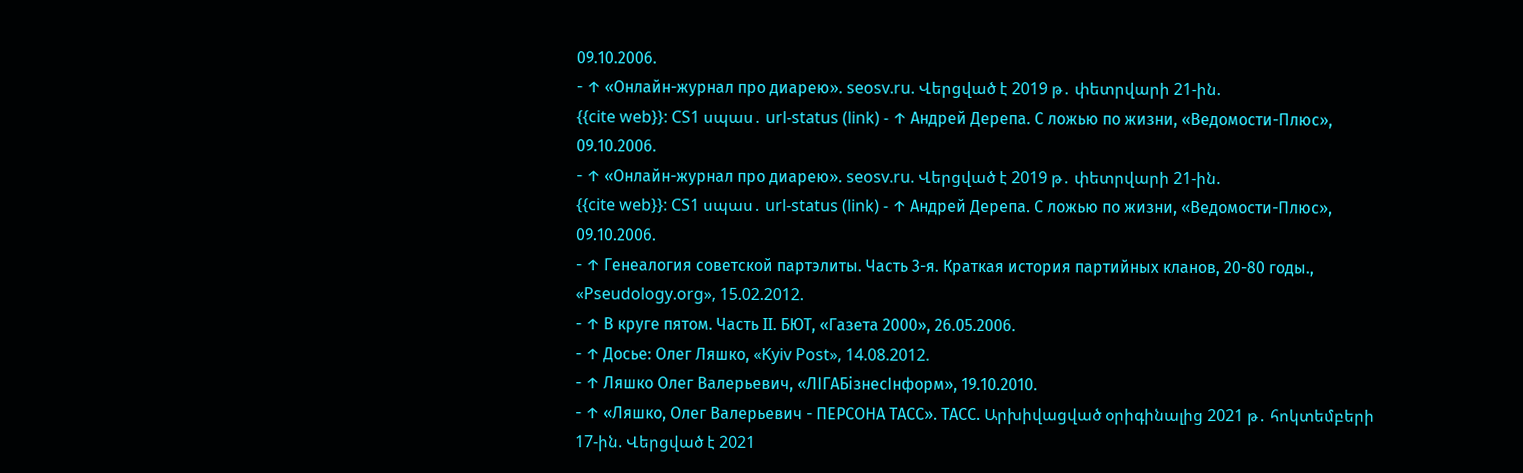09.10.2006.
- ↑ «Онлайн-журнал про диарею». seosv.ru. Վերցված է 2019 թ․ փետրվարի 21-ին.
{{cite web}}: CS1 սպաս․ url-status (link) - ↑ Андрей Дерепа. С ложью по жизни, «Ведомости-Плюс», 09.10.2006.
- ↑ «Онлайн-журнал про диарею». seosv.ru. Վերցված է 2019 թ․ փետրվարի 21-ին.
{{cite web}}: CS1 սպաս․ url-status (link) - ↑ Андрей Дерепа. С ложью по жизни, «Ведомости-Плюс», 09.10.2006.
- ↑ Генеалогия советской партэлиты. Часть 3-я. Краткая история партийных кланов, 20-80 годы., «Pseudology.org», 15.02.2012.
- ↑ В круге пятом. Часть II. БЮТ, «Газета 2000», 26.05.2006.
- ↑ Досье: Олег Ляшко, «Kyiv Post», 14.08.2012.
- ↑ Ляшко Олег Валерьевич, «ЛІГАБізнесІнформ», 19.10.2010.
- ↑ «Ляшко, Олег Валерьевич - ПЕРСОНА ТАСС». ТАСС. Արխիվացված օրիգինալից 2021 թ․ հոկտեմբերի 17-ին. Վերցված է 2021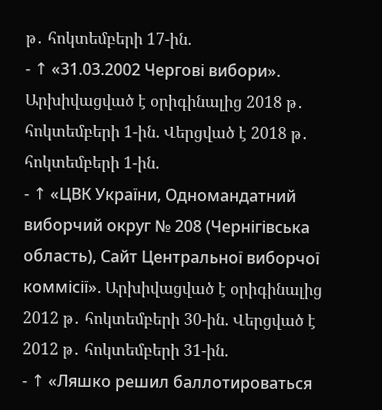թ․ հոկտեմբերի 17-ին.
- ↑ «31.03.2002 Чергові вибори». Արխիվացված է օրիգինալից 2018 թ․ հոկտեմբերի 1-ին. Վերցված է 2018 թ․ հոկտեմբերի 1-ին.
- ↑ «ЦВК України, Одномандатний виборчий округ № 208 (Чернігівська область), Сайт Центральної виборчої коммісії». Արխիվացված է օրիգինալից 2012 թ․ հոկտեմբերի 30-ին. Վերցված է 2012 թ․ հոկտեմբերի 31-ին.
- ↑ «Ляшко решил баллотироваться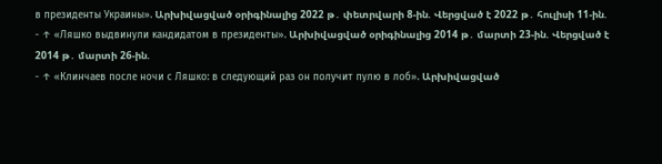в президенты Украины». Արխիվացված օրիգինալից 2022 թ․ փետրվարի 8-ին. Վերցված է 2022 թ․ հուլիսի 11-ին.
- ↑ «Ляшко выдвинули кандидатом в президенты». Արխիվացված օրիգինալից 2014 թ․ մարտի 23-ին. Վերցված է 2014 թ․ մարտի 26-ին.
- ↑ «Клинчаев после ночи с Ляшко: в следующий раз он получит пулю в лоб». Արխիվացված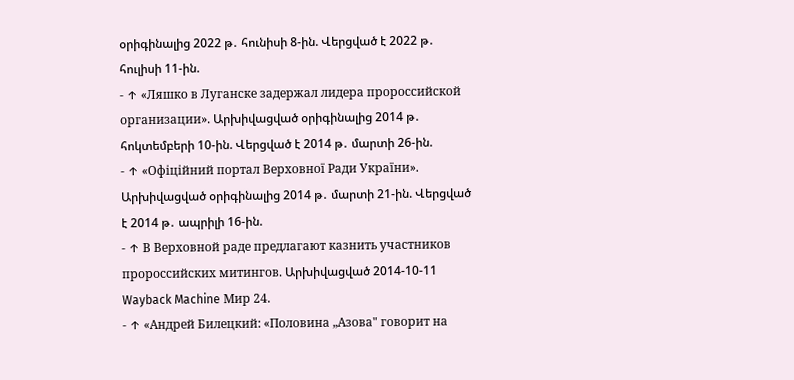օրիգինալից 2022 թ․ հունիսի 8-ին. Վերցված է 2022 թ․ հուլիսի 11-ին.
- ↑ «Ляшко в Луганске задержал лидера пророссийской организации». Արխիվացված օրիգինալից 2014 թ․ հոկտեմբերի 10-ին. Վերցված է 2014 թ․ մարտի 26-ին.
- ↑ «Офіційний портал Верховної Ради України». Արխիվացված օրիգինալից 2014 թ․ մարտի 21-ին. Վերցված է 2014 թ․ ապրիլի 16-ին.
- ↑ В Верховной раде предлагают казнить участников пророссийских митингов. Արխիվացված 2014-10-11 Wayback Machine Мир 24.
- ↑ «Андрей Билецкий: «Половина „Азова" говорит на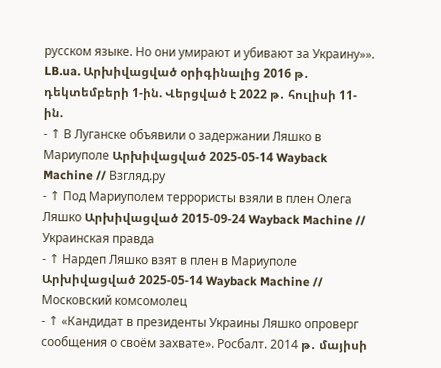русском языке. Но они умирают и убивают за Украину»». LB.ua. Արխիվացված օրիգինալից 2016 թ․ դեկտեմբերի 1-ին. Վերցված է 2022 թ․ հուլիսի 11-ին.
- ↑ В Луганске объявили о задержании Ляшко в Мариуполе Արխիվացված 2025-05-14 Wayback Machine // Взгляд.ру
- ↑ Под Мариуполем террористы взяли в плен Олега Ляшко Արխիվացված 2015-09-24 Wayback Machine // Украинская правда
- ↑ Нардеп Ляшко взят в плен в Мариуполе Արխիվացված 2025-05-14 Wayback Machine // Московский комсомолец
- ↑ «Кандидат в президенты Украины Ляшко опроверг сообщения о своём захвате». Росбалт. 2014 թ․ մայիսի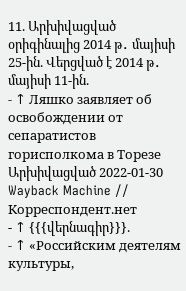11. Արխիվացված օրիգինալից 2014 թ․ մայիսի 25-ին. Վերցված է 2014 թ․ մայիսի 11-ին.
- ↑ Ляшко заявляет об освобождении от сепаратистов горисполкома в Торезе Արխիվացված 2022-01-30 Wayback Machine // Корреспондент.нет
- ↑ {{{վերնագիր}}}.
- ↑ «Российским деятелям культуры,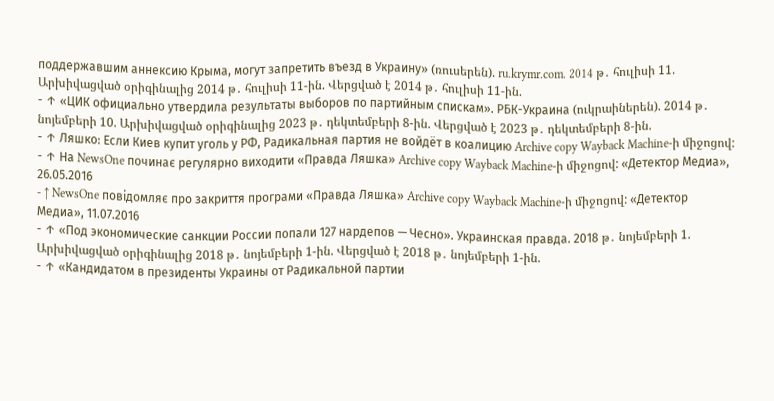поддержавшим аннексию Крыма, могут запретить въезд в Украину» (ռուսերեն). ru.krymr.com. 2014 թ․ հուլիսի 11. Արխիվացված օրիգինալից 2014 թ․ հուլիսի 11-ին. Վերցված է 2014 թ․ հուլիսի 11-ին.
- ↑ «ЦИК официально утвердила результаты выборов по партийным спискам». РБК-Украина (ուկրաիներեն). 2014 թ․ նոյեմբերի 10. Արխիվացված օրիգինալից 2023 թ․ դեկտեմբերի 8-ին. Վերցված է 2023 թ․ դեկտեմբերի 8-ին.
- ↑ Ляшко: Если Киев купит уголь у РФ, Радикальная партия не войдёт в коалицию Archive copy Wayback Machine-ի միջոցով:
- ↑ На NewsOne починає регулярно виходити «Правда Ляшка» Archive copy Wayback Machine-ի միջոցով: «Детектор Медиа», 26.05.2016
- ↑ NewsOne повідомляє про закриття програми «Правда Ляшка» Archive copy Wayback Machine-ի միջոցով: «Детектор Медиа», 11.07.2016
- ↑ «Под экономические санкции России попали 127 нардепов — Чесно». Украинская правда. 2018 թ․ նոյեմբերի 1. Արխիվացված օրիգինալից 2018 թ․ նոյեմբերի 1-ին. Վերցված է 2018 թ․ նոյեմբերի 1-ին.
- ↑ «Кандидатом в президенты Украины от Радикальной партии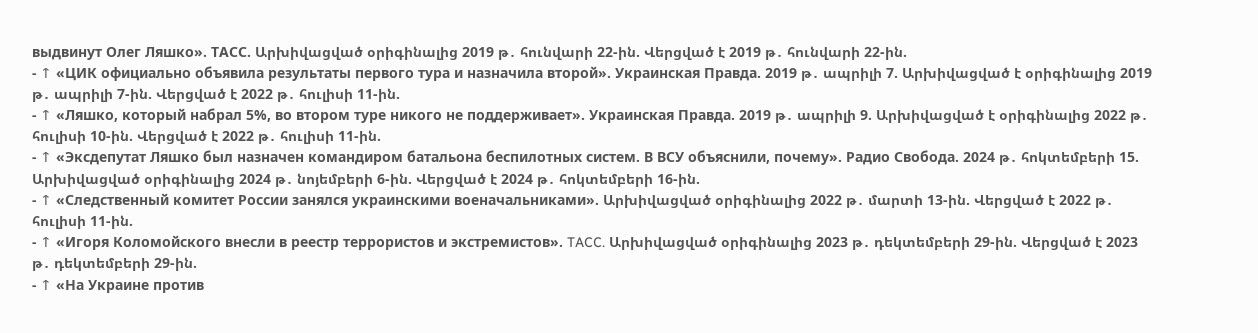выдвинут Олег Ляшко». ТАСС. Արխիվացված օրիգինալից 2019 թ․ հունվարի 22-ին. Վերցված է 2019 թ․ հունվարի 22-ին.
- ↑ «ЦИК официально объявила результаты первого тура и назначила второй». Украинская Правда. 2019 թ․ ապրիլի 7. Արխիվացված է օրիգինալից 2019 թ․ ապրիլի 7-ին. Վերցված է 2022 թ․ հուլիսի 11-ին.
- ↑ «Ляшко, который набрал 5%, во втором туре никого не поддерживает». Украинская Правда. 2019 թ․ ապրիլի 9. Արխիվացված է օրիգինալից 2022 թ․ հուլիսի 10-ին. Վերցված է 2022 թ․ հուլիսի 11-ին.
- ↑ «Эксдепутат Ляшко был назначен командиром батальона беспилотных систем. В ВСУ объяснили, почему». Радио Свобода. 2024 թ․ հոկտեմբերի 15. Արխիվացված օրիգինալից 2024 թ․ նոյեմբերի 6-ին. Վերցված է 2024 թ․ հոկտեմբերի 16-ին.
- ↑ «Следственный комитет России занялся украинскими военачальниками». Արխիվացված օրիգինալից 2022 թ․ մարտի 13-ին. Վերցված է 2022 թ․ հուլիսի 11-ին.
- ↑ «Игоря Коломойского внесли в реестр террористов и экстремистов». TACC. Արխիվացված օրիգինալից 2023 թ․ դեկտեմբերի 29-ին. Վերցված է 2023 թ․ դեկտեմբերի 29-ին.
- ↑ «На Украине против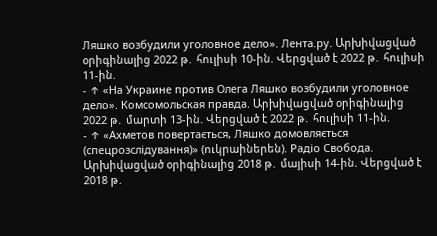Ляшко возбудили уголовное дело». Лента.ру. Արխիվացված օրիգինալից 2022 թ․ հուլիսի 10-ին. Վերցված է 2022 թ․ հուլիսի 11-ին.
- ↑ «На Украине против Олега Ляшко возбудили уголовное дело». Комсомольская правда. Արխիվացված օրիգինալից 2022 թ․ մարտի 13-ին. Վերցված է 2022 թ․ հուլիսի 11-ին.
- ↑ «Ахметов повертається, Ляшко домовляється (спецрозслідування)» (ուկրաիներեն). Радіо Свобода. Արխիվացված օրիգինալից 2018 թ․ մայիսի 14-ին. Վերցված է 2018 թ․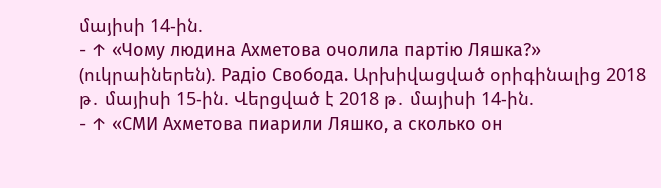մայիսի 14-ին.
- ↑ «Чому людина Ахметова очолила партію Ляшка?» (ուկրաիներեն). Радіо Свобода. Արխիվացված օրիգինալից 2018 թ․ մայիսի 15-ին. Վերցված է 2018 թ․ մայիսի 14-ին.
- ↑ «СМИ Ахметова пиарили Ляшко, а сколько он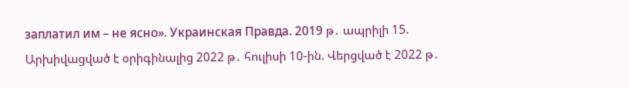заплатил им – не ясно». Украинская Правда. 2019 թ․ ապրիլի 15. Արխիվացված է օրիգինալից 2022 թ․ հուլիսի 10-ին. Վերցված է 2022 թ․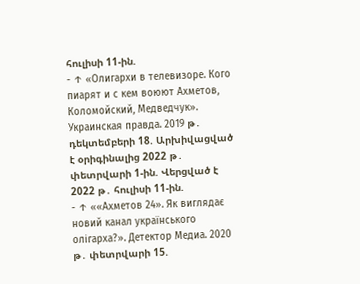հուլիսի 11-ին.
- ↑ «Олигархи в телевизоре. Кого пиарят и с кем воюют Ахметов, Коломойский, Медведчук». Украинская правда. 2019 թ․ դեկտեմբերի 18. Արխիվացված է օրիգինալից 2022 թ․ փետրվարի 1-ին. Վերցված է 2022 թ․ հուլիսի 11-ին.
- ↑ ««Ахметов 24». Як виглядає новий канал українського олігарха?». Детектор Медиа. 2020 թ․ փետրվարի 15.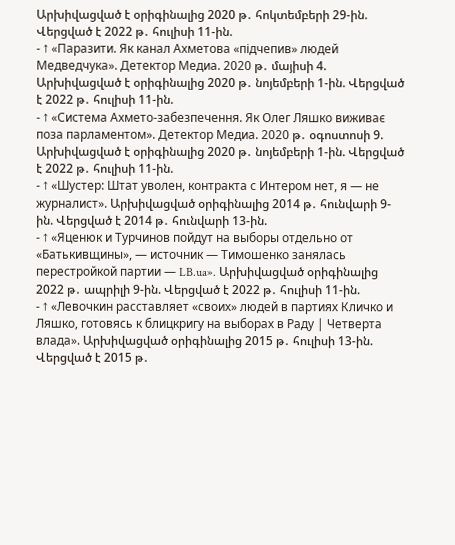Արխիվացված է օրիգինալից 2020 թ․ հոկտեմբերի 29-ին. Վերցված է 2022 թ․ հուլիսի 11-ին.
- ↑ «Паразити. Як канал Ахметова «підчепив» людей Медведчука». Детектор Медиа. 2020 թ․ մայիսի 4. Արխիվացված է օրիգինալից 2020 թ․ նոյեմբերի 1-ին. Վերցված է 2022 թ․ հուլիսի 11-ին.
- ↑ «Система Ахмето-забезпечення. Як Олег Ляшко виживає поза парламентом». Детектор Медиа. 2020 թ․ օգոստոսի 9. Արխիվացված է օրիգինալից 2020 թ․ նոյեմբերի 1-ին. Վերցված է 2022 թ․ հուլիսի 11-ին.
- ↑ «Шустер: Штат уволен, контракта с Интером нет, я — не журналист». Արխիվացված օրիգինալից 2014 թ․ հունվարի 9-ին. Վերցված է 2014 թ․ հունվարի 13-ին.
- ↑ «Яценюк и Турчинов пойдут на выборы отдельно от «Батькивщины», — источник — Тимошенко занялась перестройкой партии — LB.ua». Արխիվացված օրիգինալից 2022 թ․ ապրիլի 9-ին. Վերցված է 2022 թ․ հուլիսի 11-ին.
- ↑ «Левочкин расставляет «своих» людей в партиях Кличко и Ляшко, готовясь к блицкригу на выборах в Раду | Четверта влада». Արխիվացված օրիգինալից 2015 թ․ հուլիսի 13-ին. Վերցված է 2015 թ․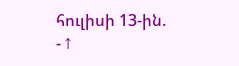հուլիսի 13-ին.
- ↑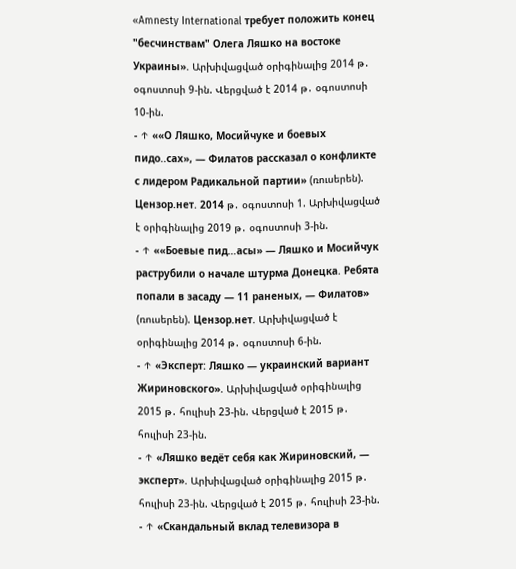«Amnesty International требует положить конец "бесчинствам" Олега Ляшко на востоке Украины». Արխիվացված օրիգինալից 2014 թ․ օգոստոսի 9-ին. Վերցված է 2014 թ․ օգոստոսի 10-ին.
- ↑ ««О Ляшко, Мосийчуке и боевых пидо..сах», — Филатов рассказал о конфликте с лидером Радикальной партии» (ռուսերեն). Цензор.нет. 2014 թ․ օգոստոսի 1. Արխիվացված է օրիգինալից 2019 թ․ օգոստոսի 3-ին.
- ↑ ««Боевые пид…асы» — Ляшко и Мосийчук раструбили о начале штурма Донецка. Ребята попали в засаду — 11 раненых, — Филатов» (ռուսերեն). Цензор.нет. Արխիվացված է օրիգինալից 2014 թ․ օգոստոսի 6-ին.
- ↑ «Эксперт: Ляшко — украинский вариант Жириновского». Արխիվացված օրիգինալից 2015 թ․ հուլիսի 23-ին. Վերցված է 2015 թ․ հուլիսի 23-ին.
- ↑ «Ляшко ведёт себя как Жириновский, — эксперт». Արխիվացված օրիգինալից 2015 թ․ հուլիսի 23-ին. Վերցված է 2015 թ․ հուլիսի 23-ին.
- ↑ «Скандальный вклад телевизора в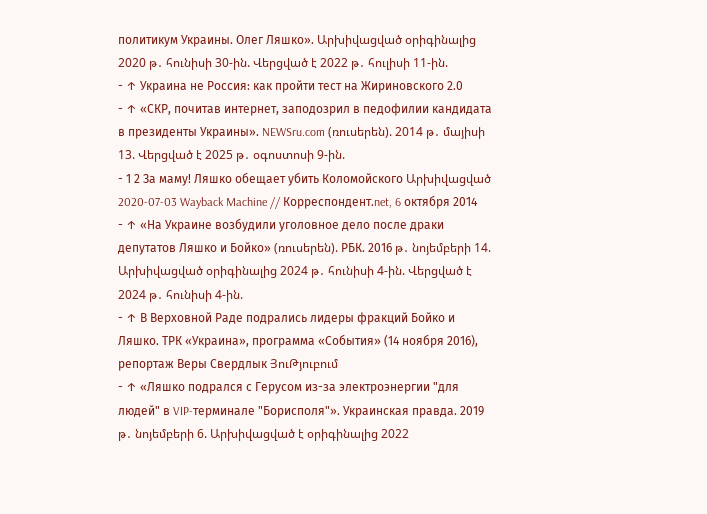политикум Украины. Олег Ляшко». Արխիվացված օրիգինալից 2020 թ․ հունիսի 30-ին. Վերցված է 2022 թ․ հուլիսի 11-ին.
- ↑ Украина не Россия: как пройти тест на Жириновского 2.0
- ↑ «СКР, почитав интернет, заподозрил в педофилии кандидата в президенты Украины». NEWSru.com (ռուսերեն). 2014 թ․ մայիսի 13. Վերցված է 2025 թ․ օգոստոսի 9-ին.
- 1 2 За маму! Ляшко обещает убить Коломойского Արխիվացված 2020-07-03 Wayback Machine // Корреспондент.net, 6 октября 2014
- ↑ «На Украине возбудили уголовное дело после драки депутатов Ляшко и Бойко» (ռուսերեն). РБК. 2016 թ․ նոյեմբերի 14. Արխիվացված օրիգինալից 2024 թ․ հունիսի 4-ին. Վերցված է 2024 թ․ հունիսի 4-ին.
- ↑ В Верховной Раде подрались лидеры фракций Бойко и Ляшко. ТРК «Украина», программа «События» (14 ноября 2016), репортаж Веры Свердлык ՅուԹյուբում
- ↑ «Ляшко подрался с Герусом из-за электроэнергии "для людей" в VIP-терминале "Борисполя"». Украинская правда. 2019 թ․ նոյեմբերի 6. Արխիվացված է օրիգինալից 2022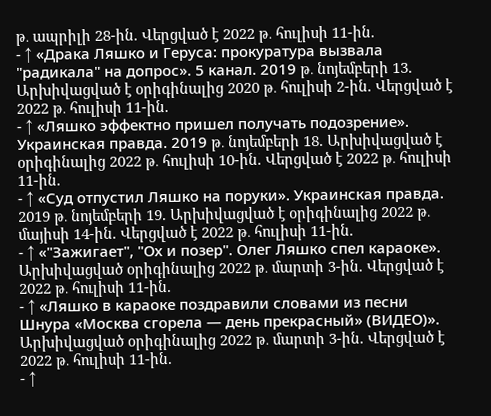թ․ ապրիլի 28-ին. Վերցված է 2022 թ․ հուլիսի 11-ին.
- ↑ «Драка Ляшко и Геруса: прокуратура вызвала "радикала" на допрос». 5 канал. 2019 թ․ նոյեմբերի 13. Արխիվացված է օրիգինալից 2020 թ․ հուլիսի 2-ին. Վերցված է 2022 թ․ հուլիսի 11-ին.
- ↑ «Ляшко эффектно пришел получать подозрение». Украинская правда. 2019 թ․ նոյեմբերի 18. Արխիվացված է օրիգինալից 2022 թ․ հուլիսի 10-ին. Վերցված է 2022 թ․ հուլիսի 11-ին.
- ↑ «Суд отпустил Ляшко на поруки». Украинская правда. 2019 թ․ նոյեմբերի 19. Արխիվացված է օրիգինալից 2022 թ․ մայիսի 14-ին. Վերցված է 2022 թ․ հուլիսի 11-ին.
- ↑ «"Зажигает", "Ох и позер". Олег Ляшко спел караоке». Արխիվացված օրիգինալից 2022 թ․ մարտի 3-ին. Վերցված է 2022 թ․ հուլիսի 11-ին.
- ↑ «Ляшко в караоке поздравили словами из песни Шнура «Москва сгорела — день прекрасный» (ВИДЕО)». Արխիվացված օրիգինալից 2022 թ․ մարտի 3-ին. Վերցված է 2022 թ․ հուլիսի 11-ին.
- ↑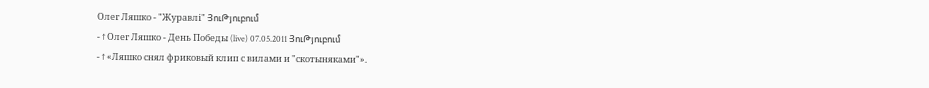Олег Ляшко - "Журавлі" ՅուԹյուբում
- ↑ Олег Ляшко - День Победы (live) 07.05.2011 ՅուԹյուբում
- ↑ «Ляшко снял фриковый клип с вилами и "скотыняками"».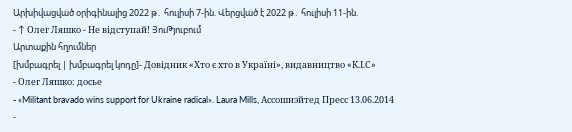Արխիվացված օրիգինալից 2022 թ․ հուլիսի 7-ին. Վերցված է 2022 թ․ հուլիսի 11-ին.
- ↑ Олег Ляшко - Не відступай! ՅուԹյուբում
Արտաքին հղումներ
[խմբագրել | խմբագրել կոդը]- Довідник «Хто є хто в Україні», видавництво «К.І.С»
- Олег Ляшко: досье
- «Militant bravado wins support for Ukraine radical». Laura Mills, Ассошиэйтед Пресс 13.06.2014
-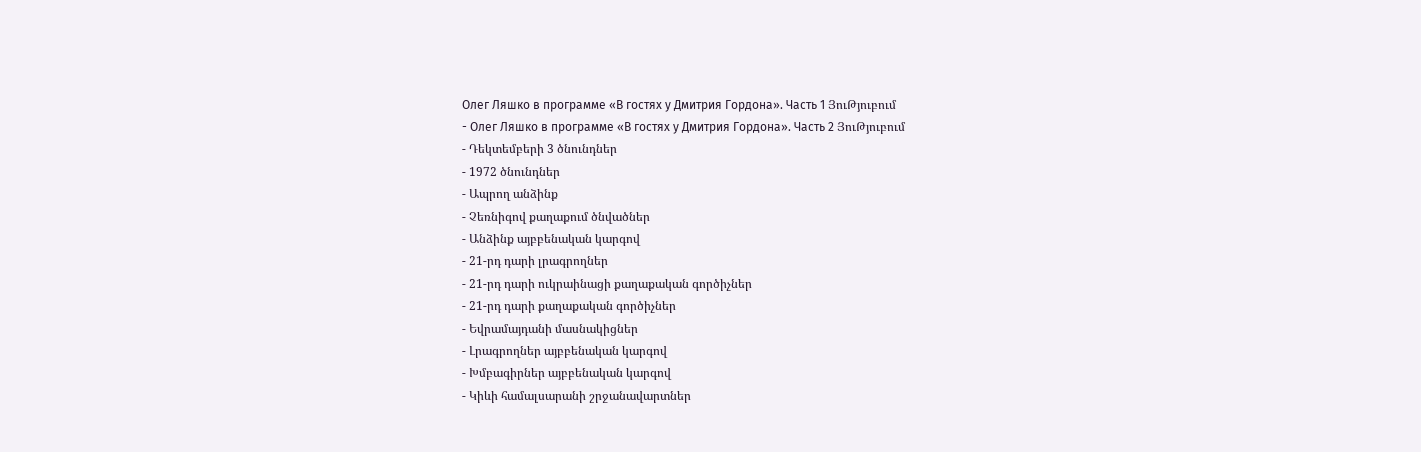Олег Ляшко в программе «В гостях у Дмитрия Гордона». Часть 1 ՅուԹյուբում
- Олег Ляшко в программе «В гостях у Дмитрия Гордона». Часть 2 ՅուԹյուբում
- Դեկտեմբերի 3 ծնունդներ
- 1972 ծնունդներ
- Ապրող անձինք
- Չեռնիգով քաղաքում ծնվածներ
- Անձինք այբբենական կարգով
- 21-րդ դարի լրագրողներ
- 21-րդ դարի ուկրաինացի քաղաքական գործիչներ
- 21-րդ դարի քաղաքական գործիչներ
- Եվրամայդանի մասնակիցներ
- Լրագրողներ այբբենական կարգով
- Խմբագիրներ այբբենական կարգով
- Կիևի համալսարանի շրջանավարտներ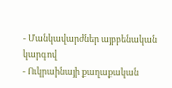- Մանկավարժներ այբբենական կարգով
- Ուկրաինայի քաղաքական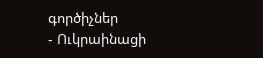գործիչներ
- Ուկրաինացի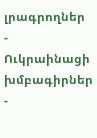լրագրողներ
- Ուկրաինացի խմբագիրներ
-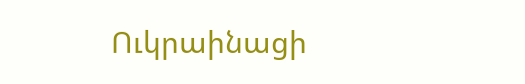Ուկրաինացի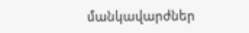մանկավարժներ